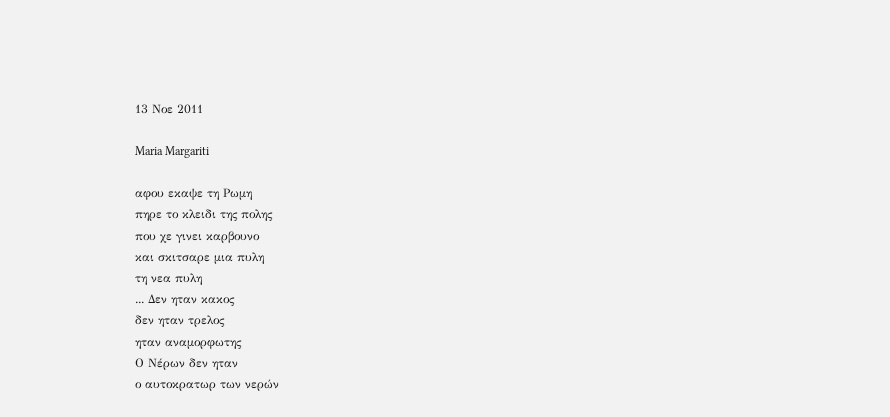13 Νοε 2011

Maria Margariti

αφου εκαψε τη Ρωμη
πηρε το κλειδι της πολης
που χε γινει καρβουνο
και σκιτσαρε μια πυλη
τη νεα πυλη
... Δεν ηταν κακος
δεν ηταν τρελος
ηταν αναμορφωτης
Ο Νέρων δεν ηταν
ο αυτοκρατωρ των νερών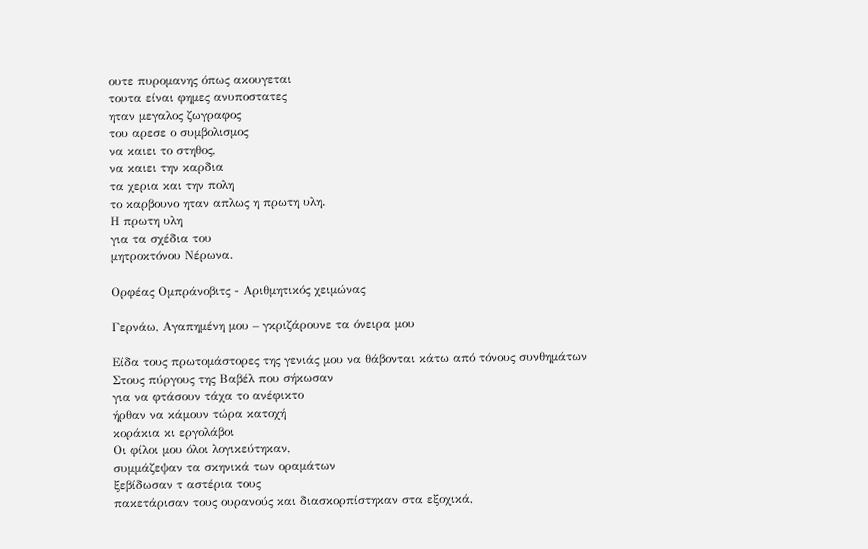ουτε πυρομανης όπως ακουγεται
τουτα είναι φημες ανυποστατες
ηταν μεγαλος ζωγραφος
του αρεσε ο συμβολισμος
να καιει το στηθος,
να καιει την καρδια
τα χερια και την πολη
το καρβουνο ηταν απλως η πρωτη υλη.
Η πρωτη υλη
για τα σχέδια του
μητροκτόνου Νέρωνα.

Ορφέας Ομπράνοβιτς - Αριθμητικός χειμώνας

Γερνάω, Αγαπημένη μου – γκριζάρουνε τα όνειρα μου

Είδα τους πρωτομάστορες της γενιάς μου να θάβονται κάτω από τόνους συνθημάτων
Στους πύργους της Βαβέλ που σήκωσαν
για να φτάσουν τάχα το ανέφικτο
ήρθαν να κάμουν τώρα κατοχή
κοράκια κι εργολάβοι
Οι φίλοι μου όλοι λογικεύτηκαν,
συμμάζεψαν τα σκηνικά των οραμάτων
ξεβίδωσαν τ αστέρια τους
πακετάρισαν τους ουρανούς και διασκορπίστηκαν στα εξοχικά,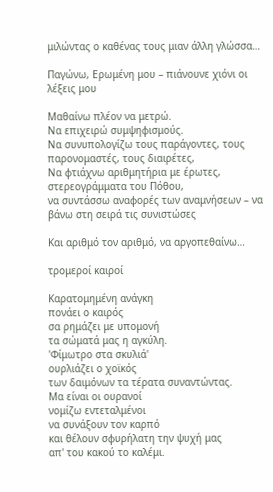μιλώντας ο καθένας τους μιαν άλλη γλώσσα…

Παγώνω, Ερωμένη μου – πιάνουνε χιόνι οι λέξεις μου

Μαθαίνω πλέον να μετρώ.
Να επιχειρώ συμψηφισμούς.
Να συνυπολογίζω τους παράγοντες, τους παρονομαστές, τους διαιρέτες,
Να φτιάχνω αριθμητήρια με έρωτες, στερεογράμματα του Πόθου,
να συντάσσω αναφορές των αναμνήσεων – να βάνω στη σειρά τις συνιστώσες

Και αριθμό τον αριθμό, να αργοπεθαίνω…

τρομεροί καιροί

Καρατομημένη ανάγκη
πονάει ο καιρός
σα ρημάζει με υπομονή
τα σώματά μας η αγκύλη.
'Φίμωτρο στα σκυλιά'
ουρλιάζει ο χοϊκός
των δαιμόνων τα τέρατα συναντώντας.
Μα είναι οι ουρανοί
νομίζω εντεταλμένοι
να συνάξουν τον καρπό
και θέλουν σφυρήλατη την ψυχή μας
απ' του κακού το καλέμι.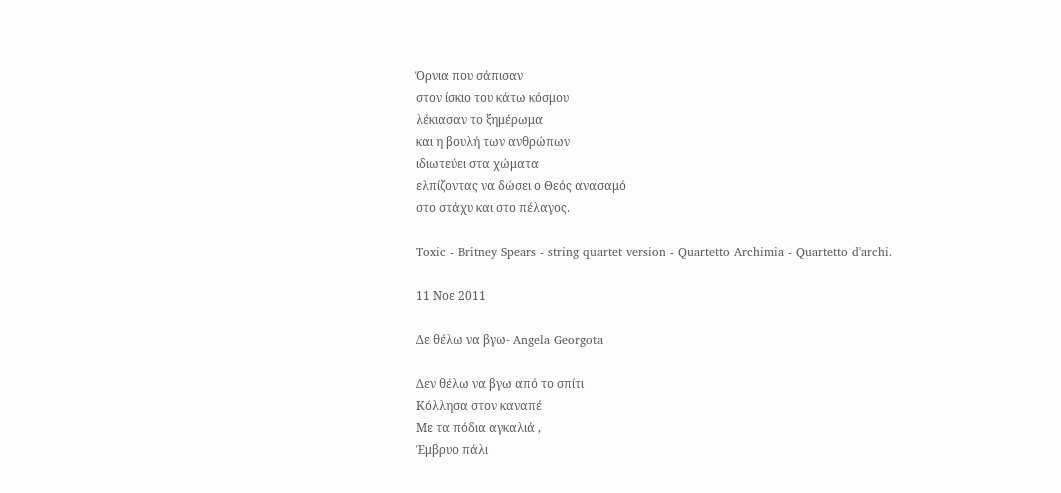Όρνια που σάπισαν
στον ίσκιο του κάτω κόσμου
λέκιασαν το ξημέρωμα
και η βουλή των ανθρώπων
ιδιωτεύει στα χώματα
ελπίζοντας να δώσει ο Θεός ανασαμό
στο στάχυ και στο πέλαγος.

Toxic - Britney Spears - string quartet version - Quartetto Archimia - Quartetto d'archi.

11 Νοε 2011

Δε θέλω να βγω- Angela Georgota

Δεν θέλω να βγω από το σπίτι
Κόλλησα στον καναπέ
Με τα πόδια αγκαλιά ,
Έμβρυο πάλι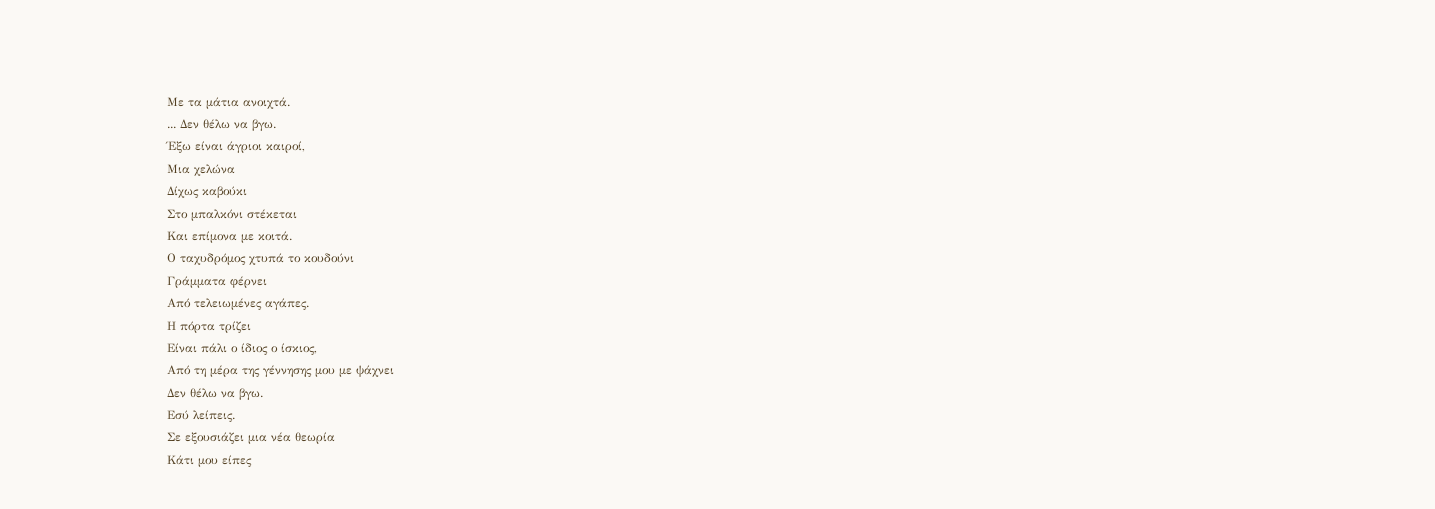Με τα μάτια ανοιχτά.
... Δεν θέλω να βγω.
Έξω είναι άγριοι καιροί,
Μια χελώνα
Δίχως καβούκι
Στο μπαλκόνι στέκεται
Και επίμονα με κοιτά.
Ο ταχυδρόμος χτυπά το κουδούνι
Γράμματα φέρνει
Από τελειωμένες αγάπες.
Η πόρτα τρίζει
Είναι πάλι ο ίδιος ο ίσκιος,
Από τη μέρα της γέννησης μου με ψάχνει
Δεν θέλω να βγω.
Εσύ λείπεις.
Σε εξουσιάζει μια νέα θεωρία
Κάτι μου είπες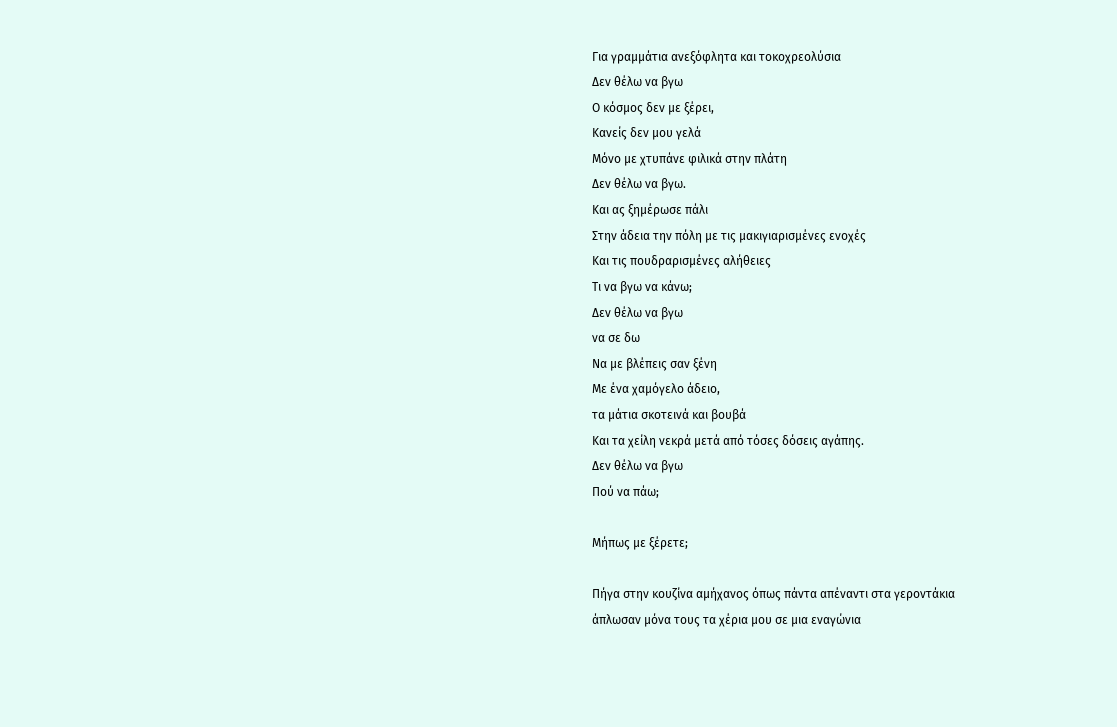Για γραμμάτια ανεξόφλητα και τοκοχρεολύσια
Δεν θέλω να βγω
Ο κόσμος δεν με ξέρει,
Κανείς δεν μου γελά
Μόνο με χτυπάνε φιλικά στην πλάτη
Δεν θέλω να βγω.
Και ας ξημέρωσε πάλι
Στην άδεια την πόλη με τις μακιγιαρισμένες ενοχές
Και τις πουδραρισμένες αλήθειες
Τι να βγω να κάνω;
Δεν θέλω να βγω
να σε δω
Να με βλέπεις σαν ξένη
Με ένα χαμόγελο άδειο,
τα μάτια σκοτεινά και βουβά
Και τα χείλη νεκρά μετά από τόσες δόσεις αγάπης.
Δεν θέλω να βγω
Πού να πάω;

Μήπως με ξέρετε;

Πήγα στην κουζίνα αμήχανος όπως πάντα απέναντι στα γεροντάκια
άπλωσαν μόνα τους τα χέρια μου σε μια εναγώνια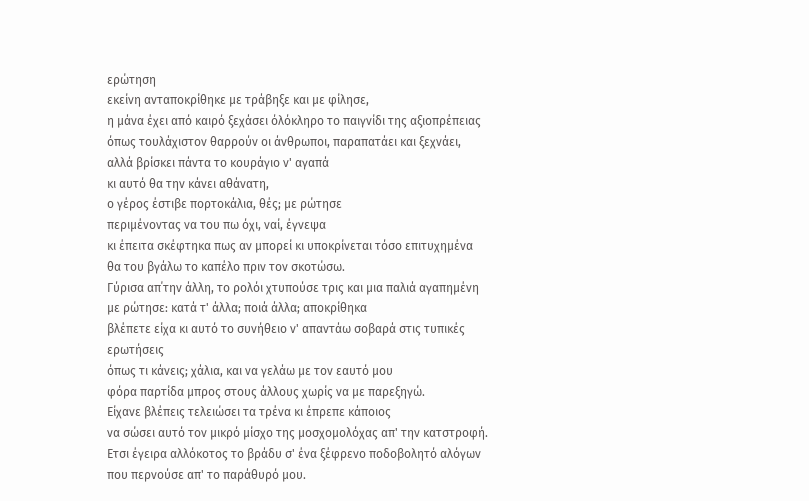ερώτηση
εκείνη ανταποκρίθηκε με τράβηξε και με φίλησε,
η μάνα έχει από καιρό ξεχάσει όλόκληρο το παιγνίδι της αξιοπρέπειας
όπως τουλάχιστον θαρρούν οι άνθρωποι, παραπατάει και ξεχνάει,
αλλά βρίσκει πάντα το κουράγιο ν' αγαπά
κι αυτό θα την κάνει αθάνατη,
ο γέρος έστιβε πορτοκάλια, θές; με ρώτησε
περιμένοντας να του πω όχι, ναί, έγνεψα
κι έπειτα σκέφτηκα πως αν μπορεί κι υποκρίνεται τόσο επιτυχημένα
θα του βγάλω το καπέλο πριν τον σκοτώσω.
Γύρισα απ΄την άλλη, το ρολόι χτυπούσε τρις και μια παλιά αγαπημένη
με ρώτησε: κατά τ' άλλα; ποιά άλλα; αποκρίθηκα
βλέπετε είχα κι αυτό το συνήθειο ν' απαντάω σοβαρά στις τυπικές ερωτήσεις
όπως τι κάνεις; χάλια, και να γελάω με τον εαυτό μου
φόρα παρτίδα μπρος στους άλλους χωρίς να με παρεξηγώ.
Είχανε βλέπεις τελειώσει τα τρένα κι έπρεπε κάποιος
να σώσει αυτό τον μικρό μίσχο της μοσχομολόχας απ' την κατστροφή.
Ετσι έγειρα αλλόκοτος το βράδυ σ' ένα ξέφρενο ποδοβολητό αλόγων
που περνούσε απ' το παράθυρό μου.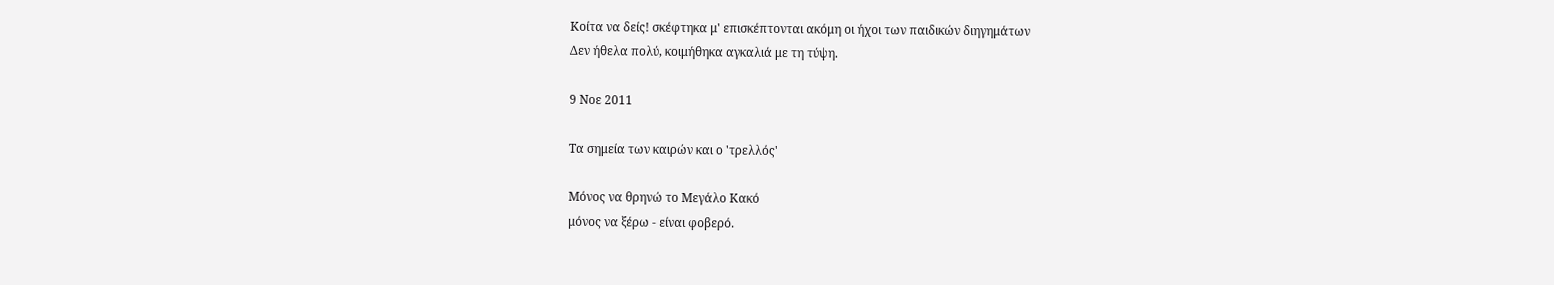Κοίτα να δείς! σκέφτηκα μ' επισκέπτονται ακόμη οι ήχοι των παιδικών διηγημάτων
Δεν ήθελα πολύ, κοιμήθηκα αγκαλιά με τη τύψη.

9 Νοε 2011

Τα σημεία των καιρών και ο 'τρελλός'

Μόνος να θρηνώ το Μεγάλο Κακό
μόνος να ξέρω - είναι φοβερό.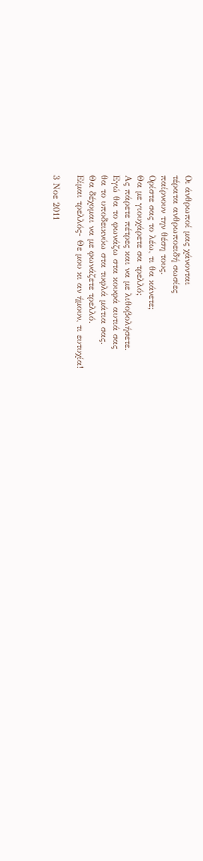Οι άνθρωποί μας χάνονται
τέρατα ανθρωποειδή σωσίες
παίρνουν την θέση τους.
Ορίστε σας το λέω, τι θα κάνετε;
Θα με γιουχάρετε σα τρελλό;
Ας πάρετε πέτρες και να με λιθοβολήσετε.
Εγώ θα το φωνάζω στα κουφά αυτιά σας
θα το υποδεικνύω στα τυφλά μάτια σας.
Θα δέχομαι να με φωνάζετε τρελλό.
Είμαι τρελλός- Θε μου κι αν ήμουν, τι ευτυχία!

3 Νοε 2011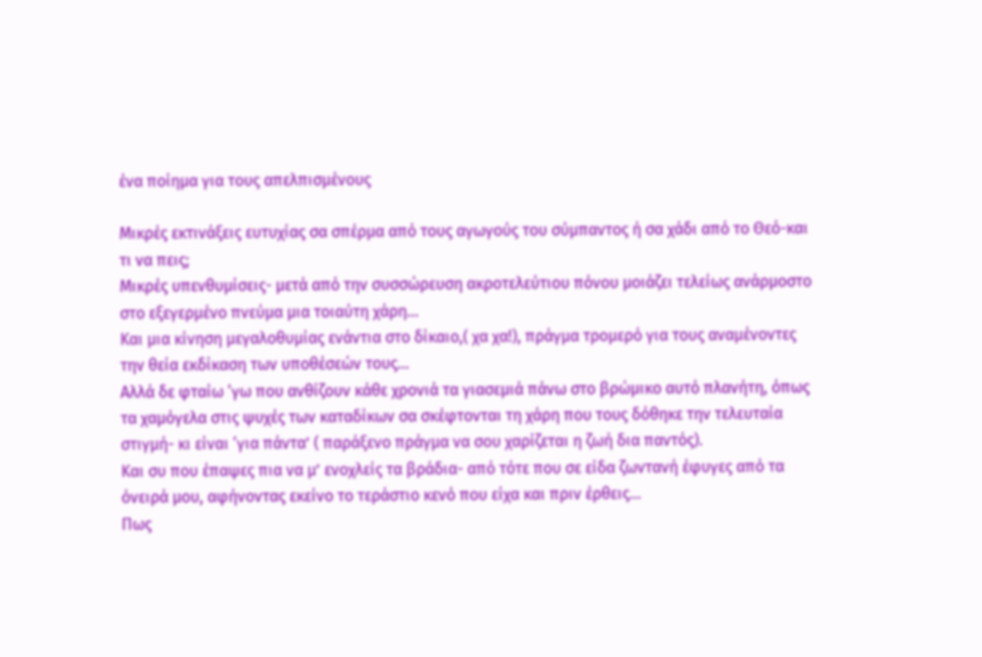ένα ποίημα για τους απελπισμένους

Μικρές εκτινάξεις ευτυχίας σα σπέρμα από τους αγωγούς του σύμπαντος ή σα χάδι από το Θεό-και τι να πεις;
Μικρές υπενθυμίσεις- μετά από την συσσώρευση ακροτελεύτιου πόνου μοιάζει τελείως ανάρμοστο στο εξεγερμένο πνεύμα μια τοιαύτη χάρη…
Και μια κίνηση μεγαλοθυμίας ενάντια στο δίκαιο,( χα χα!), πράγμα τρομερό για τους αναμένοντες την θεία εκδίκαση των υποθέσεών τους…
Αλλά δε φταίω ‘γω που ανθίζουν κάθε χρονιά τα γιασεμιά πάνω στο βρώμικο αυτό πλανήτη, όπως τα χαμόγελα στις ψυχές των καταδίκων σα σκέφτονται τη χάρη που τους δόθηκε την τελευταία στιγμή- κι είναι ‘για πάντα’ ( παράξενο πράγμα να σου χαρίζεται η ζωή δια παντός).
Και συ που έπαψες πια να μ’ ενοχλείς τα βράδια- από τότε που σε είδα ζωντανή έφυγες από τα όνειρά μου, αφήνοντας εκείνο το τεράστιο κενό που είχα και πριν έρθεις…
Πως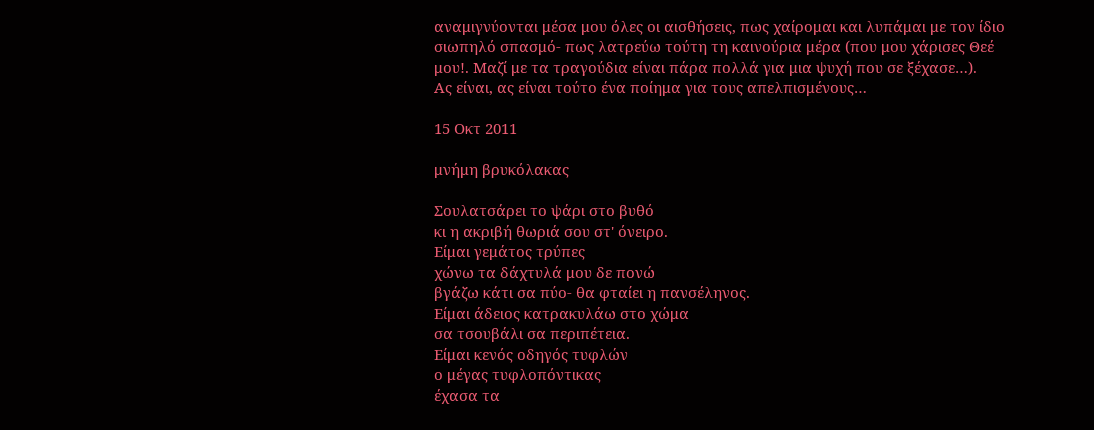αναμιγνύονται μέσα μου όλες οι αισθήσεις, πως χαίρομαι και λυπάμαι με τον ίδιο σιωπηλό σπασμό- πως λατρεύω τούτη τη καινούρια μέρα (που μου χάρισες Θεέ μου!. Μαζί με τα τραγούδια είναι πάρα πολλά για μια ψυχή που σε ξέχασε…).
Ας είναι, ας είναι τούτο ένα ποίημα για τους απελπισμένους…

15 Οκτ 2011

μνήμη βρυκόλακας

Σουλατσάρει το ψάρι στο βυθό
κι η ακριβή θωριά σου στ' όνειρο.
Είμαι γεμάτος τρύπες
χώνω τα δάχτυλά μου δε πονώ
βγάζω κάτι σα πύο- θα φταίει η πανσέληνος.
Είμαι άδειος κατρακυλάω στο χώμα
σα τσουβάλι σα περιπέτεια.
Είμαι κενός οδηγός τυφλών
ο μέγας τυφλοπόντικας
έχασα τα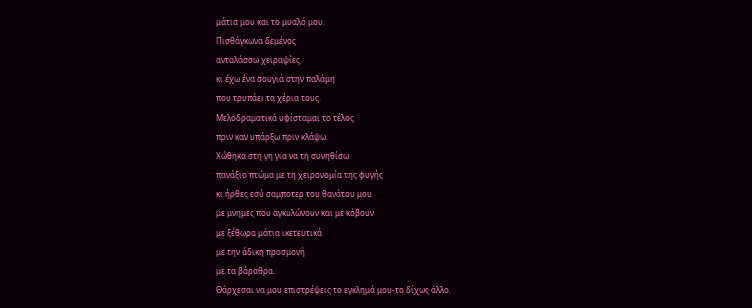μάτια μου και το μυαλό μου.
Πισθάγκωνα δεμένος
ανταλάσσω χειραψίες
κι έχω ένα σουγιά στην παλάμη
που τρυπάει τα χέρια τους.
Μελοδραματικά υφίσταμαι το τέλος
πριν καν υπάρξω πριν κλάψω.
Χώθηκα στη γη για να τη συνηθίσω
πανάξιο πτώμα με τη χειρονομία της φυγής
κι ήρθες εσύ σαμποτερ του θανάτου μου
με μνημες που αγκυλώνουν και με κόβουν
με ξέθωρα μάτια ικετευτικά
με την άδικη προσμονή
με τα βάραθρα.
Θάρχεσαι να μου επιστρέψεις το εγκλημά μου-το δίχως άλλο.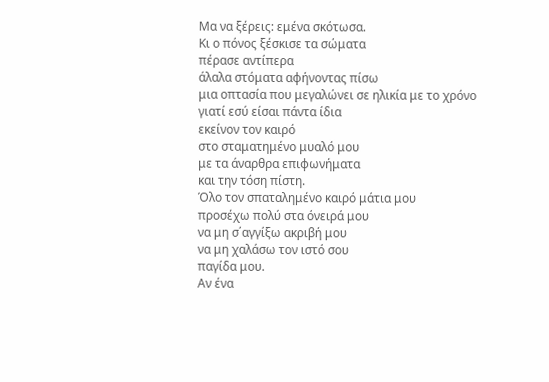Μα να ξέρεις: εμένα σκότωσα.
Κι ο πόνος ξέσκισε τα σώματα
πέρασε αντίπερα
άλαλα στόματα αφήνοντας πίσω
μια οπτασία που μεγαλώνει σε ηλικία με το χρόνο
γιατί εσύ είσαι πάντα ίδια
εκείνον τον καιρό
στο σταματημένο μυαλό μου
με τα άναρθρα επιφωνήματα
και την τόση πίστη.
Όλο τον σπαταλημένο καιρό μάτια μου
προσέχω πολύ στα όνειρά μου
να μη σ΄αγγίξω ακριβή μου
να μη χαλάσω τον ιστό σου
παγίδα μου.
Αν ένα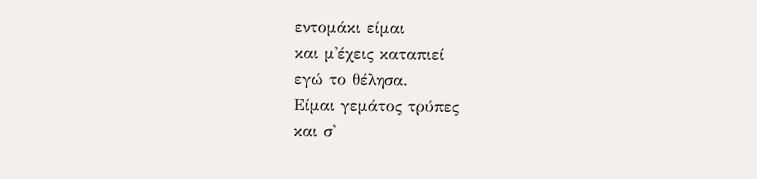εντομάκι είμαι
και μ'έχεις καταπιεί
εγώ το θέλησα.
Είμαι γεμάτος τρύπες
και σ'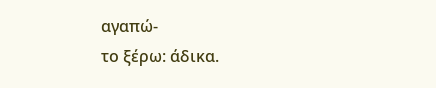αγαπώ-
το ξέρω: άδικα.